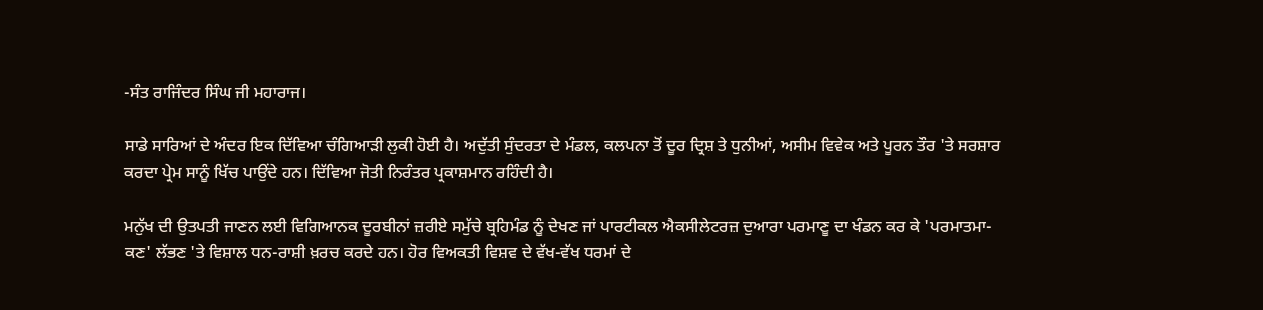-ਸੰਤ ਰਾਜਿੰਦਰ ਸਿੰਘ ਜੀ ਮਹਾਰਾਜ।

ਸਾਡੇ ਸਾਰਿਆਂ ਦੇ ਅੰਦਰ ਇਕ ਦਿੱਵਿਆ ਚੰਗਿਆੜੀ ਲੁਕੀ ਹੋਈ ਹੈ। ਅਦੁੱਤੀ ਸੁੰਦਰਤਾ ਦੇ ਮੰਡਲ, ਕਲਪਨਾ ਤੋਂ ਦੂਰ ਦ੍ਰਿਸ਼ ਤੇ ਧੁਨੀਆਂ, ਅਸੀਮ ਵਿਵੇਕ ਅਤੇ ਪੂਰਨ ਤੌਰ 'ਤੇ ਸਰਸ਼ਾਰ ਕਰਦਾ ਪ੍ਰੇਮ ਸਾਨੂੰ ਖਿੱਚ ਪਾਉਂਦੇ ਹਨ। ਦਿੱਵਿਆ ਜੋਤੀ ਨਿਰੰਤਰ ਪ੍ਰਕਾਸ਼ਮਾਨ ਰਹਿੰਦੀ ਹੈ।

ਮਨੁੱਖ ਦੀ ਉਤਪਤੀ ਜਾਣਨ ਲਈ ਵਿਗਿਆਨਕ ਦੂਰਬੀਨਾਂ ਜ਼ਰੀਏ ਸਮੁੱਚੇ ਬ੍ਰਹਿਮੰਡ ਨੂੰ ਦੇਖਣ ਜਾਂ ਪਾਰਟੀਕਲ ਐਕਸੀਲੇਟਰਜ਼ ਦੁਆਰਾ ਪਰਮਾਣੂ ਦਾ ਖੰਡਨ ਕਰ ਕੇ 'ਪਰਮਾਤਮਾ-ਕਣ' ਲੱਭਣ 'ਤੇ ਵਿਸ਼ਾਲ ਧਨ-ਰਾਸ਼ੀ ਖ਼ਰਚ ਕਰਦੇ ਹਨ। ਹੋਰ ਵਿਅਕਤੀ ਵਿਸ਼ਵ ਦੇ ਵੱਖ-ਵੱਖ ਧਰਮਾਂ ਦੇ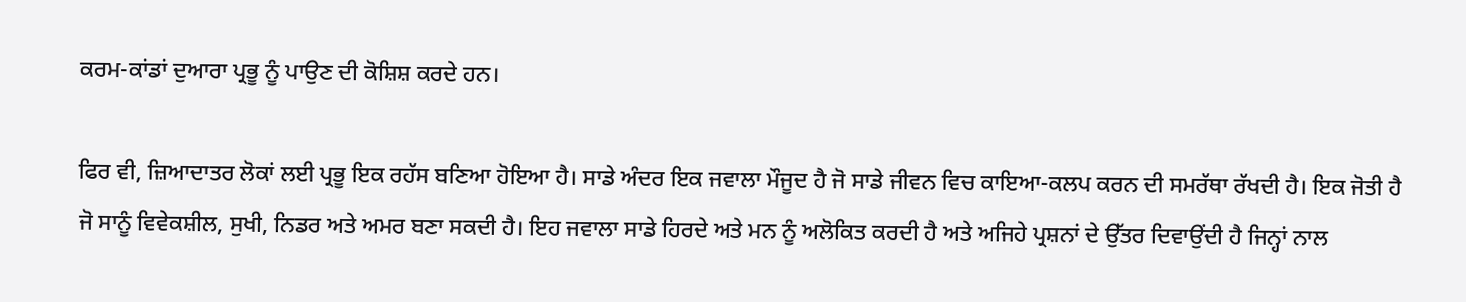ਕਰਮ-ਕਾਂਡਾਂ ਦੁਆਰਾ ਪ੍ਰਭੂ ਨੂੰ ਪਾਉਣ ਦੀ ਕੋਸ਼ਿਸ਼ ਕਰਦੇ ਹਨ।

ਫਿਰ ਵੀ, ਜ਼ਿਆਦਾਤਰ ਲੋਕਾਂ ਲਈ ਪ੍ਰਭੂ ਇਕ ਰਹੱਸ ਬਣਿਆ ਹੋਇਆ ਹੈ। ਸਾਡੇ ਅੰਦਰ ਇਕ ਜਵਾਲਾ ਮੌਜੂਦ ਹੈ ਜੋ ਸਾਡੇ ਜੀਵਨ ਵਿਚ ਕਾਇਆ-ਕਲਪ ਕਰਨ ਦੀ ਸਮਰੱਥਾ ਰੱਖਦੀ ਹੈ। ਇਕ ਜੋਤੀ ਹੈ ਜੋ ਸਾਨੂੰ ਵਿਵੇਕਸ਼ੀਲ, ਸੁਖੀ, ਨਿਡਰ ਅਤੇ ਅਮਰ ਬਣਾ ਸਕਦੀ ਹੈ। ਇਹ ਜਵਾਲਾ ਸਾਡੇ ਹਿਰਦੇ ਅਤੇ ਮਨ ਨੂੰ ਅਲੋਕਿਤ ਕਰਦੀ ਹੈ ਅਤੇ ਅਜਿਹੇ ਪ੍ਰਸ਼ਨਾਂ ਦੇ ਉੱਤਰ ਦਿਵਾਉਂਦੀ ਹੈ ਜਿਨ੍ਹਾਂ ਨਾਲ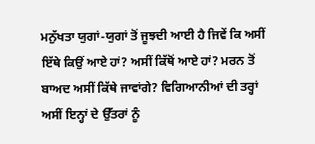ਮਨੁੱਖਤਾ ਯੁਗਾਂ-ਯੁਗਾਂ ਤੋਂ ਜੂਝਦੀ ਆਈ ਹੈ ਜਿਵੇਂ ਕਿ ਅਸੀਂ ਇੱਥੇ ਕਿਉਂ ਆਏ ਹਾਂ? ਅਸੀਂ ਕਿੱਥੋਂ ਆਏ ਹਾਂ? ਮਰਨ ਤੋਂ ਬਾਅਦ ਅਸੀਂ ਕਿੱਥੇ ਜਾਵਾਂਗੇ? ਵਿਗਿਆਨੀਆਂ ਦੀ ਤਰ੍ਹਾਂ ਅਸੀਂ ਇਨ੍ਹਾਂ ਦੇ ਉੱਤਰਾਂ ਨੂੰ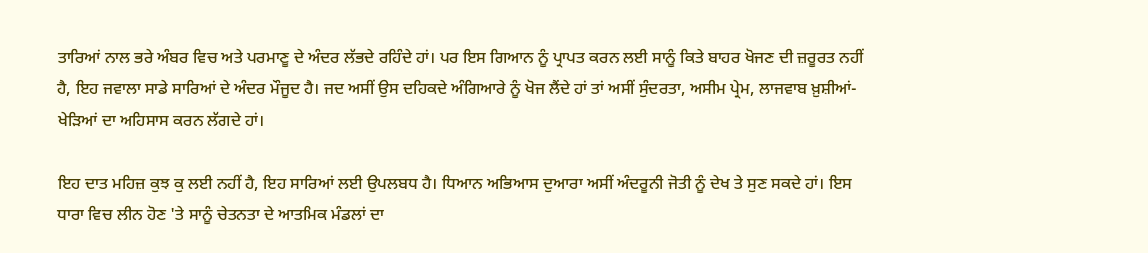ਤਾਰਿਆਂ ਨਾਲ ਭਰੇ ਅੰਬਰ ਵਿਚ ਅਤੇ ਪਰਮਾਣੂ ਦੇ ਅੰਦਰ ਲੱਭਦੇ ਰਹਿੰਦੇ ਹਾਂ। ਪਰ ਇਸ ਗਿਆਨ ਨੂੰ ਪ੍ਰਾਪਤ ਕਰਨ ਲਈ ਸਾਨੂੰ ਕਿਤੇ ਬਾਹਰ ਖੋਜਣ ਦੀ ਜ਼ਰੂਰਤ ਨਹੀਂ ਹੈ, ਇਹ ਜਵਾਲਾ ਸਾਡੇ ਸਾਰਿਆਂ ਦੇ ਅੰਦਰ ਮੌਜੂਦ ਹੈ। ਜਦ ਅਸੀਂ ਉਸ ਦਹਿਕਦੇ ਅੰਗਿਆਰੇ ਨੂੰ ਖੋਜ ਲੈਂਦੇ ਹਾਂ ਤਾਂ ਅਸੀਂ ਸੁੰਦਰਤਾ, ਅਸੀਮ ਪ੍ਰੇਮ, ਲਾਜਵਾਬ ਖ਼ੁਸ਼ੀਆਂ-ਖੇੜਿਆਂ ਦਾ ਅਹਿਸਾਸ ਕਰਨ ਲੱਗਦੇ ਹਾਂ।

ਇਹ ਦਾਤ ਮਹਿਜ਼ ਕੁਝ ਕੁ ਲਈ ਨਹੀਂ ਹੈ, ਇਹ ਸਾਰਿਆਂ ਲਈ ਉਪਲਬਧ ਹੈ। ਧਿਆਨ ਅਭਿਆਸ ਦੁਆਰਾ ਅਸੀਂ ਅੰਦਰੂਨੀ ਜੋਤੀ ਨੂੰ ਦੇਖ ਤੇ ਸੁਣ ਸਕਦੇ ਹਾਂ। ਇਸ ਧਾਰਾ ਵਿਚ ਲੀਨ ਹੋਣ 'ਤੇ ਸਾਨੂੰ ਚੇਤਨਤਾ ਦੇ ਆਤਮਿਕ ਮੰਡਲਾਂ ਦਾ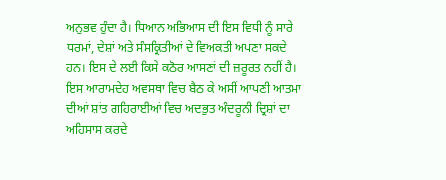ਅਨੁਭਵ ਹੁੰਦਾ ਹੈ। ਧਿਆਨ ਅਭਿਆਸ ਦੀ ਇਸ ਵਿਧੀ ਨੂੰ ਸਾਰੇ ਧਰਮਾਂ, ਦੇਸ਼ਾਂ ਅਤੇ ਸੰਸਕ੍ਰਿਤੀਆਂ ਦੇ ਵਿਅਕਤੀ ਅਪਣਾ ਸਕਦੇ ਹਨ। ਇਸ ਦੇ ਲਈ ਕਿਸੇ ਕਠੋਰ ਆਸਣਾਂ ਦੀ ਜ਼ਰੂਰਤ ਨਹੀਂ ਹੈ। ਇਸ ਆਰਾਮਦੇਹ ਅਵਸਥਾ ਵਿਚ ਬੈਠ ਕੇ ਅਸੀਂ ਆਪਣੀ ਆਤਮਾ ਦੀਆਂ ਸ਼ਾਂਤ ਗਹਿਰਾਈਆਂ ਵਿਚ ਅਦਭੁਤ ਅੰਦਰੂਨੀ ਦ੍ਰਿਸ਼ਾਂ ਦਾ ਅਹਿਸਾਸ ਕਰਦੇ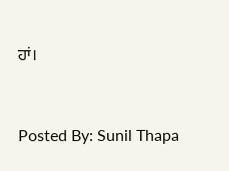ਹਾਂ।


Posted By: Sunil Thapa